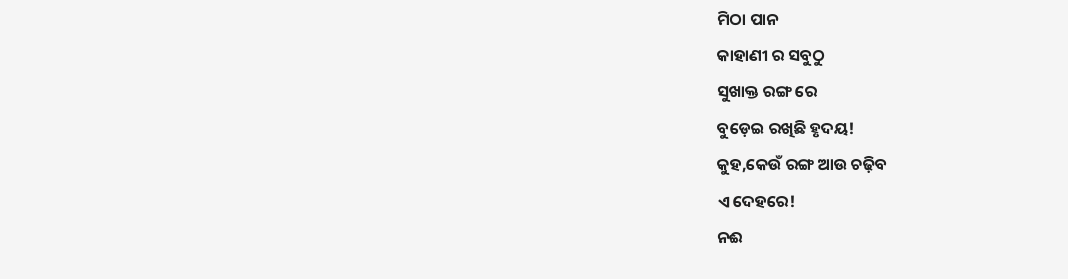ମିଠା ପାନ
କାହାଣୀ ର ସବୁଠୁ
ସୁଖାକ୍ତ ରଙ୍ଗ ରେ
ବୁଡ଼େଇ ରଖିଛି ହୃଦୟ!
କୁହ,କେଉଁ ରଙ୍ଗ ଆଉ ଚଢ଼ିବ
ଏ ଦେହରେ!
ନଈ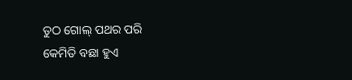ତୁଠ ଗୋଲ୍ ପଥର ପରି
କେମିତି ବଛା ହୁଏ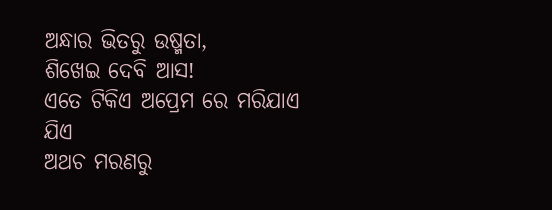ଅନ୍ଧାର ଭିତରୁ ଉଷ୍ମତା,
ଶିଖେଇ ଦେବି ଆସ!
ଏତେ ଟିକିଏ ଅପ୍ରେମ ରେ ମରିଯାଏ ଯିଏ
ଅଥଚ ମରଣରୁ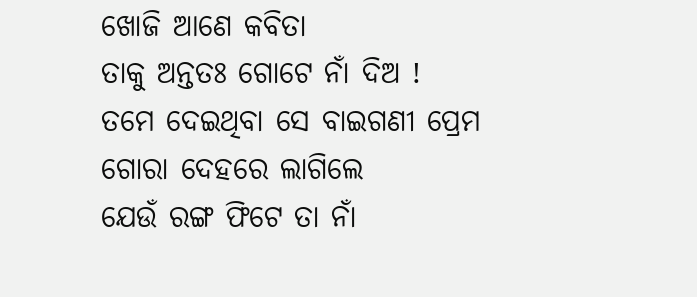ଖୋଜି ଆଣେ କବିତା
ତାକୁ ଅନ୍ତତଃ ଗୋଟେ ନାଁ ଦିଅ !
ତମେ ଦେଇଥିବା ସେ ବାଇଗଣୀ ପ୍ରେମ
ଗୋରା ଦେହରେ ଲାଗିଲେ
ଯେଉଁ ରଙ୍ଗ ଫିଟେ ତା ନାଁ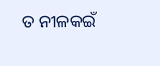ତ ନୀଳକଇଁ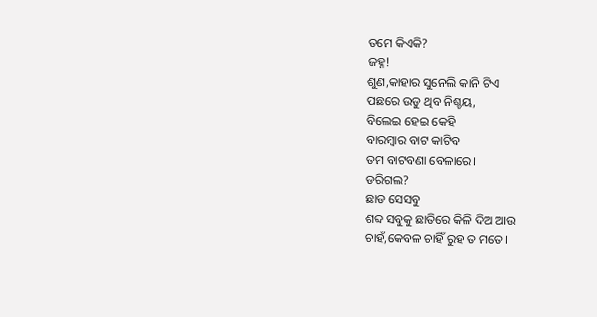ତମେ କିଏକି?
ଜହ୍ନ!
ଶୁଣ,କାହାର ସୁନେଲି କାନି ଟିଏ
ପଛରେ ଉଡୁ ଥିବ ନିଶ୍ଚୟ,
ବିଲେଇ ହେଇ କେହି
ବାରମ୍ବାର ବାଟ କାଟିବ
ତମ ବାଟବଣା ବେଳାରେ।
ଡରିଗଲ?
ଛାଡ ସେସବୁ
ଶବ୍ଦ ସବୁକୁ ଛାତିରେ କିଳି ଦିଅ ଆଉ
ଚାହଁ,କେବଳ ଚାହିଁ ରୁହ ତ ମତେ।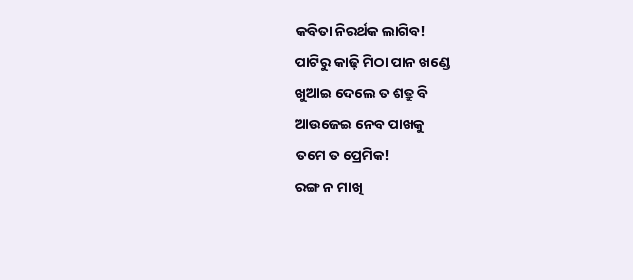କବିତା ନିରର୍ଥକ ଲାଗିବ!
ପାଟିରୁ କାଢ଼ି ମିଠା ପାନ ଖଣ୍ଡେ
ଖୁଆଇ ଦେଲେ ତ ଶତ୍ରୁ ବି
ଆଉଜେଇ ନେବ ପାଖକୁ
ତମେ ତ ପ୍ରେମିକ!
ରଙ୍ଗ ନ ମାଖି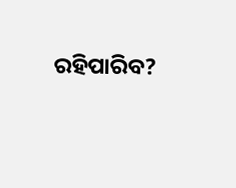ରହିପାରିବ?